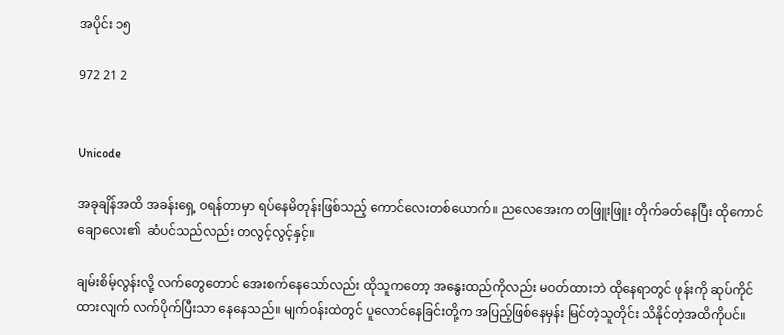အပိုင်း ၁၅

972 21 2


Unicode

အခုချိန်အထိ အခန်းရှေ့ ဝရန်တာမှာ ရပ်နေမိတုန်းဖြစ်သည့် ကောင်လေးတစ်‌ယောက်။ ညလေအေးက တဖြူးဖြူး တိုက်ခတ်နေပြီး ထိုကောင်ချောလေး၏  ဆံပင်သည်လည်း တလွင့်လွင့်နှင့်။

ချမ်းစိမ့်လွန်းလို့ လက်တွေတောင် အေးစက်နေသော်လည်း ထိုသူကတော့ အနွေးထည်ကိုလည်း မဝတ်ထားဘဲ ထိုနေရာတွင် ဖုန်းကို ဆုပ်ကိုင်ထားလျက် လက်ပိုက်ပြီးသာ နေနေသည်။ မျက်ဝန်းထဲတွင် ပူလောင်နေခြင်းတို့က အပြည့်ဖြစ်နေမှန်း မြင်တဲ့သူတိုင်း သိနိုင်တဲ့အထိကိုပင်။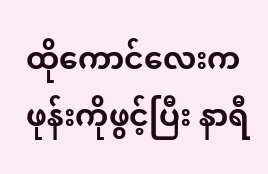ထိုကောင်လေးက ဖုန်းကိုဖွင့်ပြီး နာရီ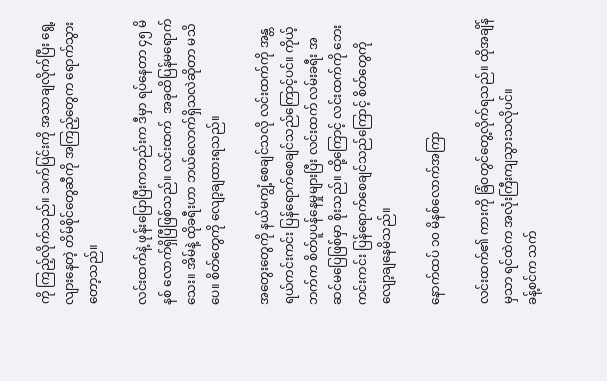ကို ကြည့်လိုက်သည်။ သက်ပြင်းကို အသာချလိုက်ပြီး ရွေ့လျားနေတဲ့ တိမ်စိုင်တွေဆီကို အကြည့်တွေက ရောက်သွားတော့သည်။

လင်းထက်နဲ့ ဖုန်းပြောပြီးကတည်းက ဒီမှာ ရပ်နေတာ ၄၅ မိနစ် လောက်ရှိပြီဖြစ်သည်။ လင်းထက်  အခုထိပြန်မရောက်သေး။ အိမ်နဲ့ ထိုခရီးဟာ ဘယ်လောက်‌ရှိသလဲဆိုတာ မသိပေ။ စိတ်တွေကို လျော့ချထားရသည်။

အတွေးတွေကို နယ်မကျွံ့စေချင်သလို လင်းထက်ကို အန္တရယ်ကင်းကင်း ပြန်ရောက်စေချင်သည်ကြောင့်ပင်။ ကိုယ့်ဘက်က စိတ်ပူပန်နေမှုများပြီး လင်းထက် လမ်းခရီး အဆင်မပြေဖြစ်မှာ စိုးသည်။ ထို့ကြောင့် လင်းထက်ကို ဘေးကင်းကင်း ပြန်ရောက်စေချင်သည်ကြောင့် စိတ်တွေကို လျော့ချနေမိသည်။

နောက်ထပ် ၁၀ မိနစ်လောက်အကြာ

လင်းထက်၏ ကားကို ခြံဝတွင်တွေ့လိုက်ရသည်။ ထိုအချိန်မှသာ ရင်ထဲက အလုံးကြီးကျသွားသလိုပင်။
ခန့်စင်က သက်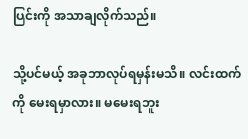ပြင်းကို အသာချလိုက်သည်။

သို့ပင်မယ့် အခုဘာလုပ်ရမှန်းမသိ။ လင်းထက်ကို မေးရမှာလား။ မမေးရဘူး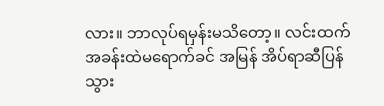လား။ ဘာလုပ်ရမှန်းမသိတော့။ လင်းထက် အခန်းထဲမရောက်ခင် အမြန် အိပ်ရာဆီပြန်သွား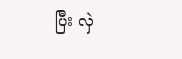ပြီး ‌လှဲ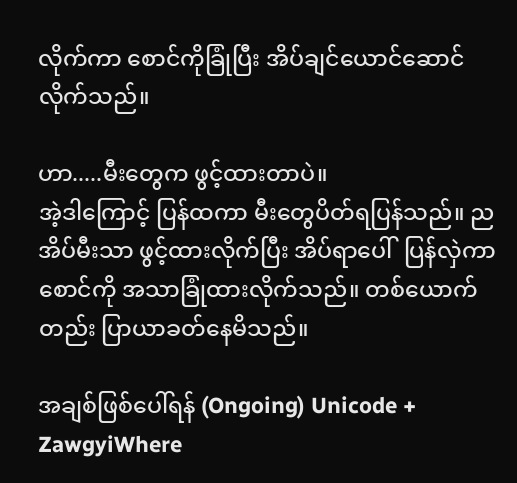လိုက်ကာ စောင်ကိုခြုံပြီး အိပ်ချင်ယောင်ဆောင်လိုက်သည်။

ဟာ.....မီးတွေက ဖွင့်ထားတာပဲ။
အဲ့ဒါကြောင့် ပြန်ထကာ မီးတွေပိတ်ရပြန်သည်။ ညအိပ်မီးသာ ဖွင့်ထားလိုက်ပြီး အိပ်ရာပေါ်  ပြန်လှဲကာ စောင်ကို အသာခြုံထားလိုက်သည်။ တစ်ယောက်တည်း ပြာယာခတ်နေမိသည်။

အချစ်ဖြစ်ပေါ်ရန် (Ongoing) Unicode + ZawgyiWhere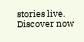stories live. Discover now